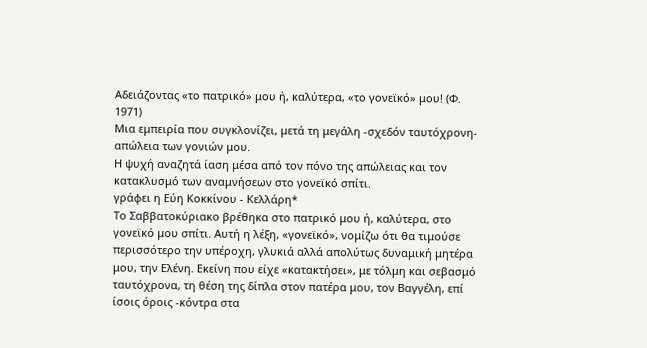Αδειάζοντας «το πατρικό» μου ή, καλύτερα, «το γονεϊκό» μου! (Φ. 1971)
Μια εμπειρία που συγκλονίζει, μετά τη μεγάλη -σχεδόν ταυτόχρονη- απώλεια των γονιών μου.
Η ψυχή αναζητά ίαση μέσα από τον πόνο της απώλειας και τον κατακλυσμό των αναμνήσεων στο γονεϊκό σπίτι.
γράφει η Εύη Κοκκίνου - Κελλάρη*
Το Σαββατοκύριακο βρέθηκα στο πατρικό μου ή, καλύτερα, στο γονεϊκό μου σπίτι. Αυτή η λέξη, «γονεϊκό», νομίζω ότι θα τιμούσε περισσότερο την υπέροχη, γλυκιά αλλά απολύτως δυναμική μητέρα μου, την Ελένη. Εκείνη που είχε «κατακτήσει», με τόλμη και σεβασμό ταυτόχρονα, τη θέση της δίπλα στον πατέρα μου, τον Βαγγέλη, επί ίσοις όροις -κόντρα στα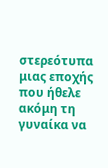στερεότυπα μιας εποχής που ήθελε ακόμη τη γυναίκα να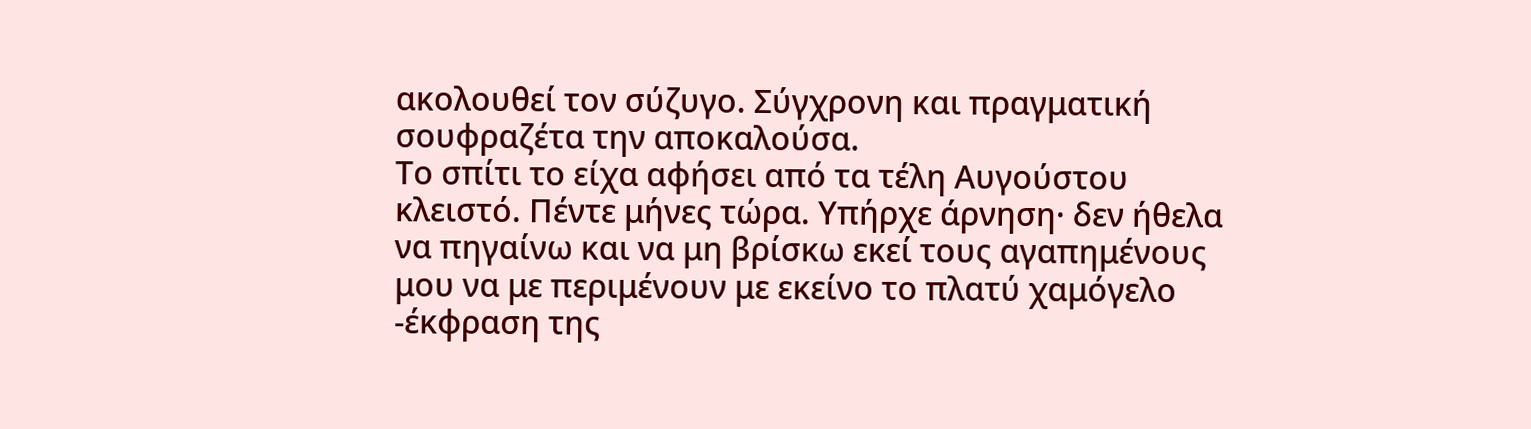ακολουθεί τον σύζυγο. Σύγχρονη και πραγματική σουφραζέτα την αποκαλούσα.
Το σπίτι το είχα αφήσει από τα τέλη Αυγούστου κλειστό. Πέντε μήνες τώρα. Υπήρχε άρνηση· δεν ήθελα να πηγαίνω και να μη βρίσκω εκεί τους αγαπημένους μου να με περιμένουν με εκείνο το πλατύ χαμόγελο -έκφραση της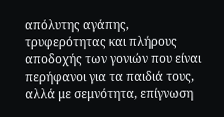απόλυτης αγάπης, τρυφερότητας και πλήρους αποδοχής των γονιών που είναι περήφανοι για τα παιδιά τους, αλλά με σεμνότητα, επίγνωση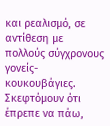και ρεαλισμό, σε αντίθεση με πολλούς σύγχρονους γονείς-κουκουβάγιες.
Σκεφτόμουν ότι έπρεπε να πάω,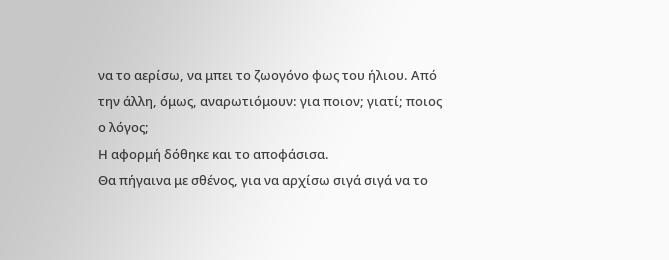να το αερίσω, να μπει το ζωογόνο φως του ήλιου. Από την άλλη, όμως, αναρωτιόμουν: για ποιον; γιατί; ποιος ο λόγος;
Η αφορμή δόθηκε και το αποφάσισα.
Θα πήγαινα με σθένος, για να αρχίσω σιγά σιγά να το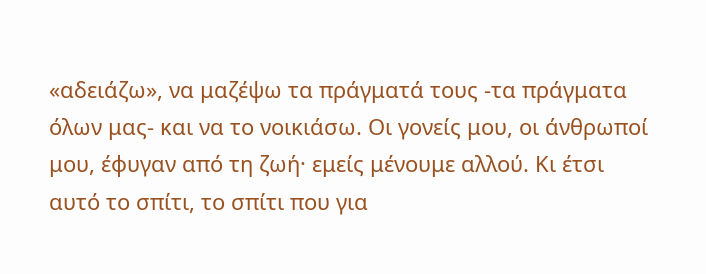«αδειάζω», να μαζέψω τα πράγματά τους -τα πράγματα όλων μας- και να το νοικιάσω. Οι γονείς μου, οι άνθρωποί μου, έφυγαν από τη ζωή· εμείς μένουμε αλλού. Κι έτσι αυτό το σπίτι, το σπίτι που για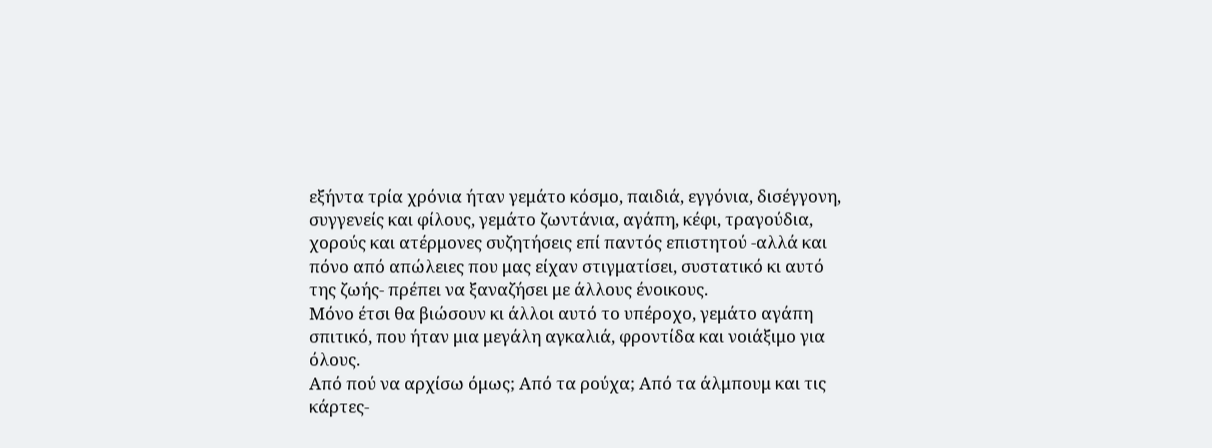εξήντα τρία χρόνια ήταν γεμάτο κόσμο, παιδιά, εγγόνια, δισέγγονη, συγγενείς και φίλους, γεμάτο ζωντάνια, αγάπη, κέφι, τραγούδια, χορούς και ατέρμονες συζητήσεις επί παντός επιστητού -αλλά και πόνο από απώλειες που μας είχαν στιγματίσει, συστατικό κι αυτό της ζωής- πρέπει να ξαναζήσει με άλλους ένοικους.
Μόνο έτσι θα βιώσουν κι άλλοι αυτό το υπέροχο, γεμάτο αγάπη σπιτικό, που ήταν μια μεγάλη αγκαλιά, φροντίδα και νοιάξιμο για όλους.
Από πού να αρχίσω όμως; Από τα ρούχα; Από τα άλμπουμ και τις κάρτες-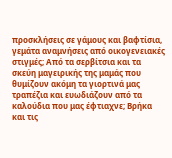προσκλήσεις σε γάμους και βαφτίσια, γεμάτα αναμνήσεις από οικογενειακές στιγμές; Από τα σερβίτσια και τα σκεύη μαγειρικής της μαμάς που θυμίζουν ακόμη τα γιορτινά μας τραπέζια και ευωδιάζουν από τα καλούδια που μας έφτιαχνε; Βρήκα και τις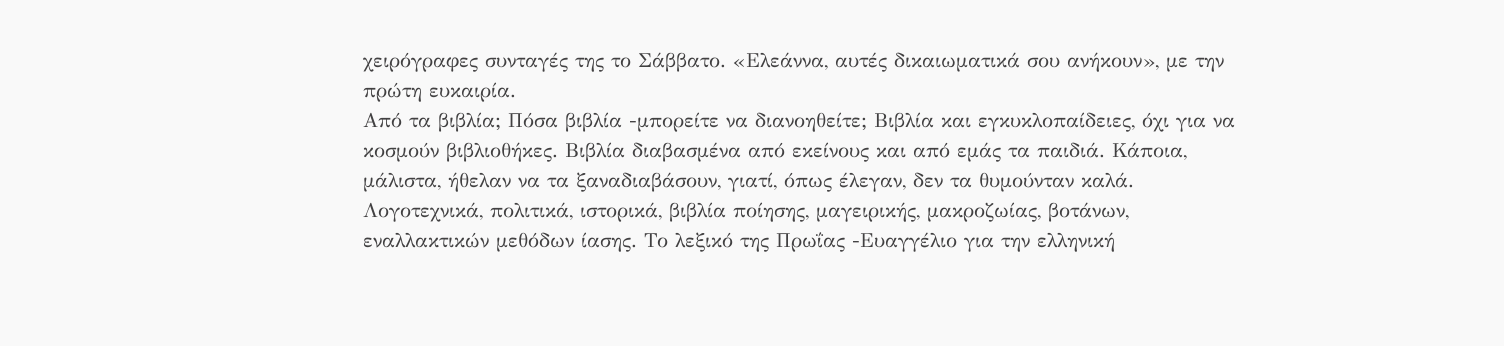χειρόγραφες συνταγές της το Σάββατο. «Ελεάννα, αυτές δικαιωματικά σου ανήκουν», με την πρώτη ευκαιρία.
Από τα βιβλία; Πόσα βιβλία -μπορείτε να διανοηθείτε; Βιβλία και εγκυκλοπαίδειες, όχι για να κοσμούν βιβλιοθήκες. Βιβλία διαβασμένα από εκείνους και από εμάς τα παιδιά. Κάποια, μάλιστα, ήθελαν να τα ξαναδιαβάσουν, γιατί, όπως έλεγαν, δεν τα θυμούνταν καλά. Λογοτεχνικά, πολιτικά, ιστορικά, βιβλία ποίησης, μαγειρικής, μακροζωίας, βοτάνων, εναλλακτικών μεθόδων ίασης. Το λεξικό της Πρωΐας -Ευαγγέλιο για την ελληνική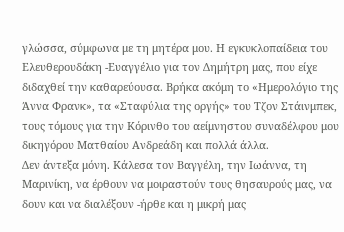γλώσσα, σύμφωνα με τη μητέρα μου. Η εγκυκλοπαίδεια του Ελευθερουδάκη -Ευαγγέλιο για τον Δημήτρη μας, που είχε διδαχθεί την καθαρεύουσα. Βρήκα ακόμη το «Ημερολόγιο της Άννα Φρανκ», τα «Σταφύλια της οργής» του Τζον Στάινμπεκ, τους τόμους για την Κόρινθο του αείμνηστου συναδέλφου μου δικηγόρου Ματθαίου Ανδρεάδη και πολλά άλλα.
Δεν άντεξα μόνη. Κάλεσα τον Βαγγέλη, την Ιωάννα, τη Μαρινίκη, να έρθουν να μοιραστούν τους θησαυρούς μας, να δουν και να διαλέξουν -ήρθε και η μικρή μας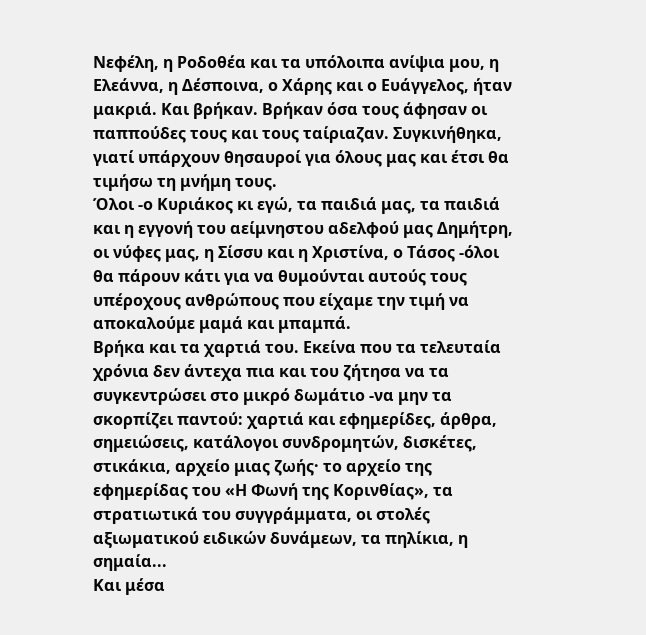Νεφέλη, η Ροδοθέα και τα υπόλοιπα ανίψια μου, η Ελεάννα, η Δέσποινα, ο Χάρης και ο Ευάγγελος, ήταν μακριά. Και βρήκαν. Βρήκαν όσα τους άφησαν οι παππούδες τους και τους ταίριαζαν. Συγκινήθηκα, γιατί υπάρχουν θησαυροί για όλους μας και έτσι θα τιμήσω τη μνήμη τους.
Όλοι -ο Κυριάκος κι εγώ, τα παιδιά μας, τα παιδιά και η εγγονή του αείμνηστου αδελφού μας Δημήτρη, οι νύφες μας, η Σίσσυ και η Χριστίνα, ο Τάσος -όλοι θα πάρουν κάτι για να θυμούνται αυτούς τους υπέροχους ανθρώπους που είχαμε την τιμή να αποκαλούμε μαμά και μπαμπά.
Βρήκα και τα χαρτιά του. Εκείνα που τα τελευταία χρόνια δεν άντεχα πια και του ζήτησα να τα συγκεντρώσει στο μικρό δωμάτιο -να μην τα σκορπίζει παντού: χαρτιά και εφημερίδες, άρθρα, σημειώσεις, κατάλογοι συνδρομητών, δισκέτες, στικάκια, αρχείο μιας ζωής· το αρχείο της εφημερίδας του «Η Φωνή της Κορινθίας», τα στρατιωτικά του συγγράμματα, οι στολές αξιωματικού ειδικών δυνάμεων, τα πηλίκια, η σημαία...
Και μέσα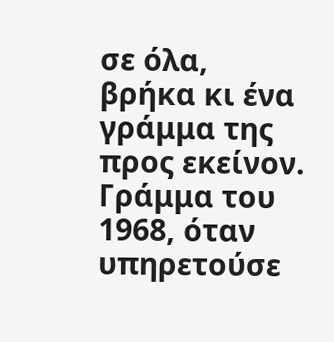σε όλα, βρήκα κι ένα γράμμα της προς εκείνον. Γράμμα του 1968, όταν υπηρετούσε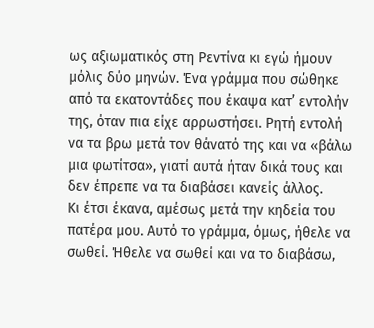ως αξιωματικός στη Ρεντίνα κι εγώ ήμουν μόλις δύο μηνών. Ένα γράμμα που σώθηκε από τα εκατοντάδες που έκαψα κατ’ εντολήν της, όταν πια είχε αρρωστήσει. Ρητή εντολή να τα βρω μετά τον θάνατό της και να «βάλω μια φωτίτσα», γιατί αυτά ήταν δικά τους και δεν έπρεπε να τα διαβάσει κανείς άλλος.
Κι έτσι έκανα, αμέσως μετά την κηδεία του πατέρα μου. Αυτό το γράμμα, όμως, ήθελε να σωθεί. Ήθελε να σωθεί και να το διαβάσω,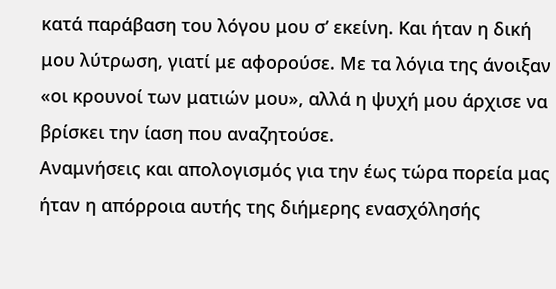κατά παράβαση του λόγου μου σ’ εκείνη. Και ήταν η δική μου λύτρωση, γιατί με αφορούσε. Με τα λόγια της άνοιξαν «οι κρουνοί των ματιών μου», αλλά η ψυχή μου άρχισε να βρίσκει την ίαση που αναζητούσε.
Αναμνήσεις και απολογισμός για την έως τώρα πορεία μας ήταν η απόρροια αυτής της διήμερης ενασχόλησής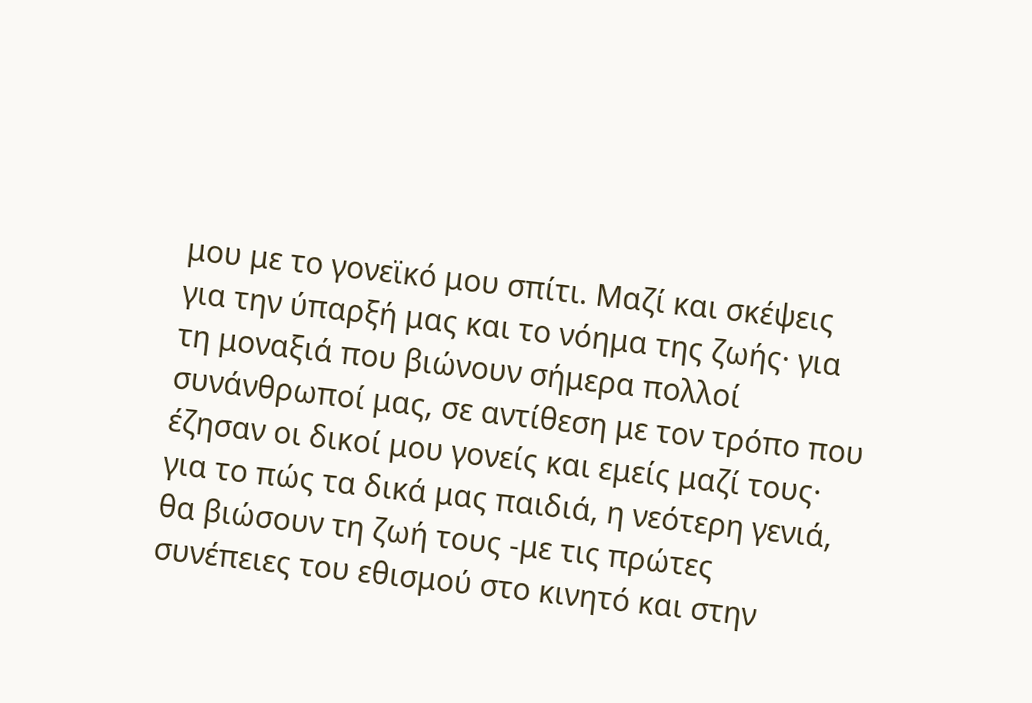μου με το γονεϊκό μου σπίτι. Μαζί και σκέψεις για την ύπαρξή μας και το νόημα της ζωής· για τη μοναξιά που βιώνουν σήμερα πολλοί συνάνθρωποί μας, σε αντίθεση με τον τρόπο που έζησαν οι δικοί μου γονείς και εμείς μαζί τους· για το πώς τα δικά μας παιδιά, η νεότερη γενιά, θα βιώσουν τη ζωή τους -με τις πρώτες συνέπειες του εθισμού στο κινητό και στην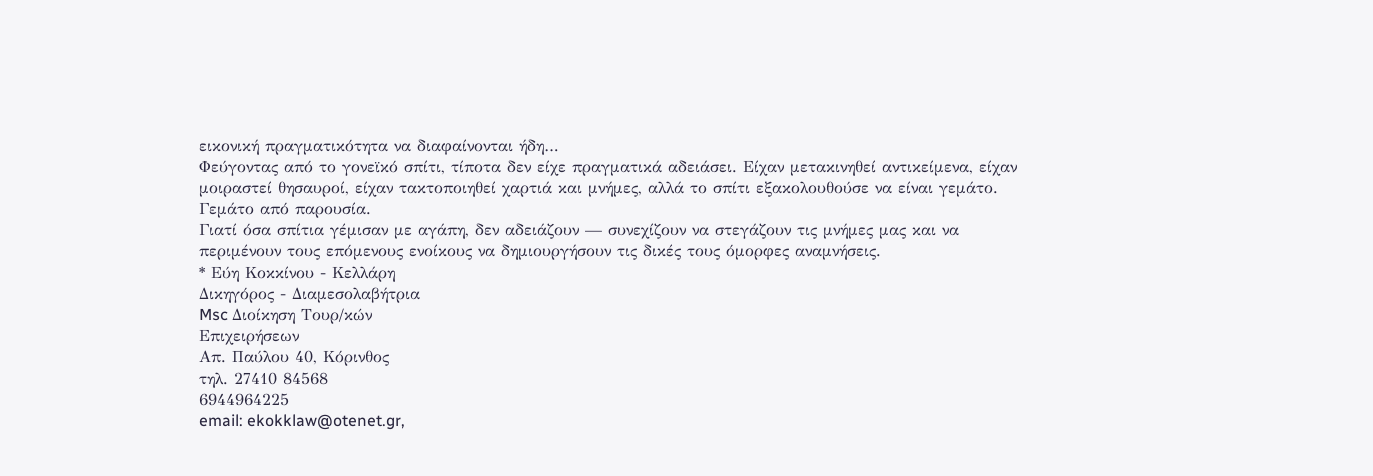εικονική πραγματικότητα να διαφαίνονται ήδη…
Φεύγοντας από το γονεϊκό σπίτι, τίποτα δεν είχε πραγματικά αδειάσει. Είχαν μετακινηθεί αντικείμενα, είχαν μοιραστεί θησαυροί, είχαν τακτοποιηθεί χαρτιά και μνήμες, αλλά το σπίτι εξακολουθούσε να είναι γεμάτο. Γεμάτο από παρουσία.
Γιατί όσα σπίτια γέμισαν με αγάπη, δεν αδειάζουν — συνεχίζουν να στεγάζουν τις μνήμες μας και να περιμένουν τους επόμενους ενοίκους να δημιουργήσουν τις δικές τους όμορφες αναμνήσεις.
* Εύη Κοκκίνου - Κελλάρη
Δικηγόρος - Διαμεσολαβήτρια
Msc Διοίκηση Τουρ/κών
Επιχειρήσεων
Απ. Παύλου 40, Κόρινθος
τηλ. 27410 84568
6944964225
email: ekokklaw@otenet.gr,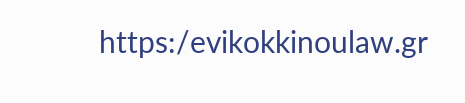https:/evikokkinoulaw.gr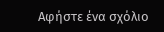Αφήστε ένα σχόλιο